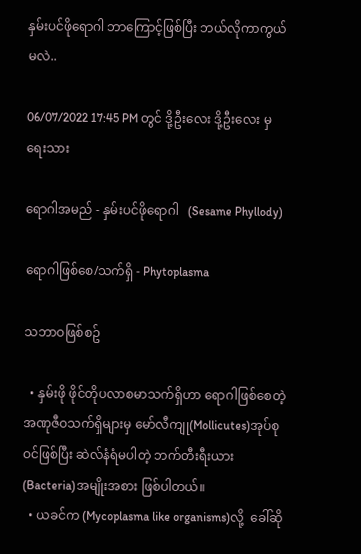နှမ်းပင်ဖိုရောဂါ ဘာကြောင့်ဖြစ်ပြီး ဘယ်လိုကာကွယ်မလဲ..

06/07/2022 17:45 PM တွင် ဒို့ဦးလေး ဒို့ဦးလေး မှ ရေးသား

ရောဂါအမည် - နှမ်းပင်ဖိုရောဂါ   (Sesame Phyllody)

ရောဂါဖြစ်စေ/သက်ရှိ - Phytoplasma

သဘာဝဖြစ်စဥ်

  • နှမ်းဖို ဖိုင်တိုပလာစမာသက်ရှိဟာ ရောဂါဖြစ်စေတဲ့ အဏုဇီဝသက်ရှိများမှ မော်လီကျု(Mollicutes)အုပ်စုဝင်ဖြစ်ပြီး ဆဲလ်နံရံမပါတဲ့ ဘက်တီးရီးယား (Bacteria)အမျိုးအစား ဖြစ်ပါတယ်။
  • ယခင်က (Mycoplasma like organisms)လို့  ခေါ်ဆို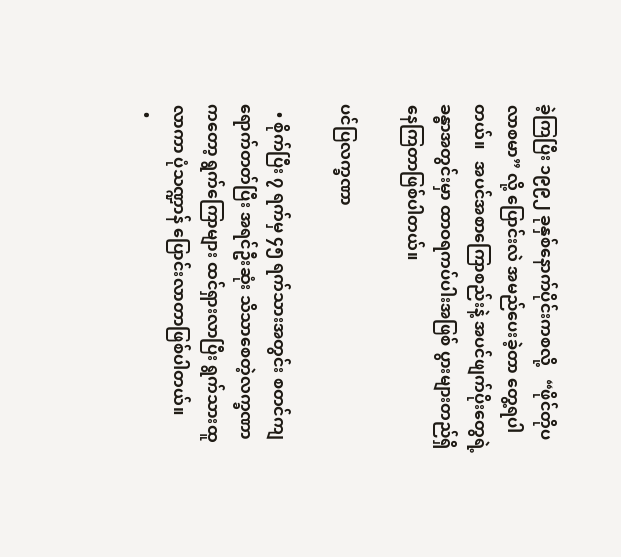ခဲ့ကြပြီး ၁၉၉၂ ခုနှစ်နောက်ပိုင်းကစလို့   “ဖိုင်တိုပလာစမာ” လို့ ပြောင်းလဲ အမည်ပေးခဲ့တာ တွေ့ရပါတယ်။   အပင်အစာကြောစည်းနဲ့ အပင်ဖျက်ပိုးတွေရဲ့ ခန္ဓာအတွင်းမှာ ထာဝရကပ်ပါးအဖြစ် ပွားများတည်ရှိနေကြတာဖြစ်ပါတယ်။

ပင်ပြလက္ခဏာ

  • စိုက်ပြီး ၇ ရက်မှ ၄၅ ရက်သားအတွင်း စတင်ကျရောက်တတ်ပြီး အရင်ဦးဆုံး သိသာစေတဲ့လက္ခဏာကတော့ ရွက်ကြောများ ထင်ရှားလာပြီး ရွက်သားထူလာကာ ပုံသဏ္ဍာန် ပြောင်းလာတာဖြစ်ပါတယ်။
  •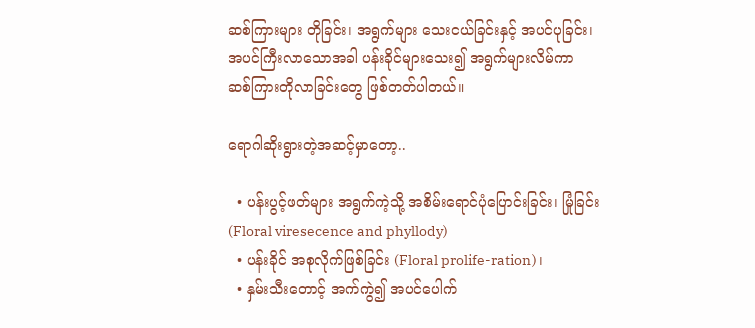ဆစ်ကြားများ တိုခြင်း၊ အရွက်များ သေးငယ်ခြင်းနှင့် အပင်ပုခြင်း၊ အပင်ကြီးလာသောအခါ ပန်းခိုင်များသေး၍ အရွက်များလိမ်ကာ ဆစ်ကြားတိုလာခြင်းတွေ ဖြစ်တတ်ပါတယ်။

ရောဂါဆိုးရွားတဲ့အဆင့်မှာတော့..

  • ပန်းပွင့်ဖတ်များ အရွက်ကဲ့သို့ အစိမ်းရောင်ပုံပြောင်းခြင်း၊ မြုံခြင်း (Floral viresecence and phyllody)
  • ပန်းခိုင် အစုလိုက်ဖြစ်ခြင်း (Floral prolife-ration)၊
  • နှမ်းသီးတောင့် အက်ကွဲ၍ အပင်ပေါက်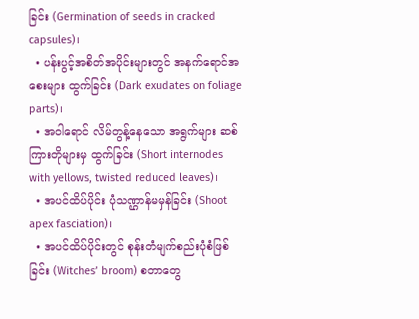ခြင်း (Germination of seeds in cracked capsules)၊
  • ပန်းပွင့်အစိတ်အပိုင်းများတွင် အနက်ရောင်အစေးများ ထွက်ခြင်း (Dark exudates on foliage parts)၊
  • အဝါရောင် လိမ်တွန့်နေသော အရွက်များ ဆစ်ကြားတိုများမှ ထွက်ခြင်း (Short internodes with yellows, twisted reduced leaves)၊
  • အပင်ထိပ်ပိုင်း ပုံသဏ္ဌာန်မမှန်ခြင်း (Shoot apex fasciation)၊
  • အပင်ထိပ်ပိုင်းတွင် စုန်းတံမျက်စည်းပုံစံဖြစ်ခြင်း (Witches’ broom) စတာတွေ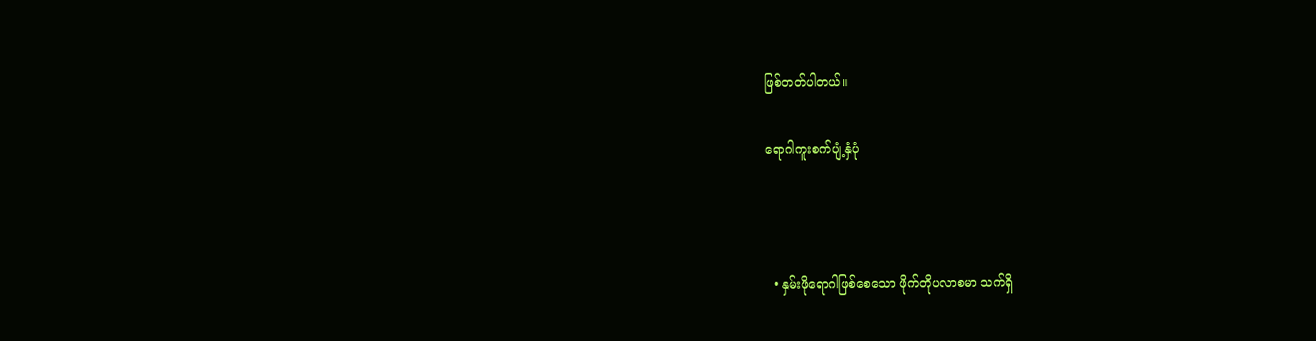ဖြစ်တတ်ပါတယ်။

ရောဂါကူးစက်ပျံ့နှံပုံ



  • နှမ်းဖိုရောဂါဖြစ်စေသော ဖိုက်တိုပလာစမာ သက်ရှိ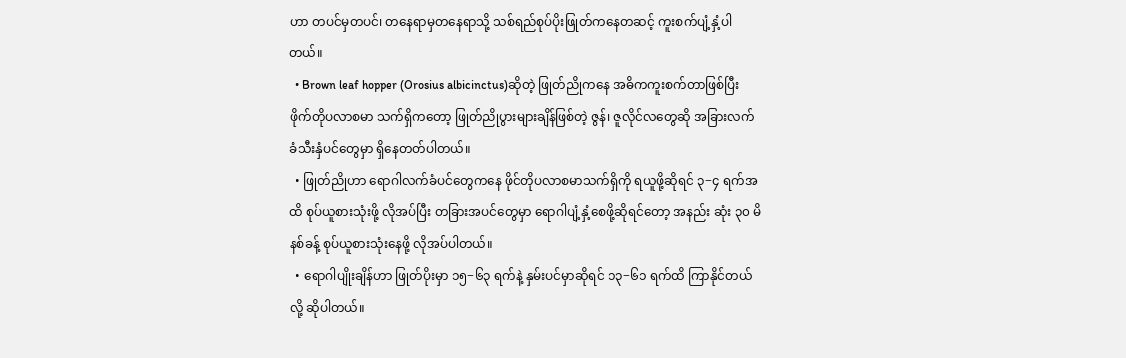ဟာ တပင်မှတပင်၊ တနေရာမှတနေရာသို့ သစ်ရည်စုပ်ပိုးဖြုတ်ကနေတဆင့် ကူးစက်ပျံ့နှံ့ပါတယ်။
  • Brown leaf hopper (Orosius albicinctus)ဆိုတဲ့ ဖြုတ်ညိုကနေ အဓိကကူးစက်တာဖြစ်ပြီး ဖိုက်တိုပလာစမာ သက်ရှိကတော့ ဖြုတ်ညိုပွားများချိန်ဖြစ်တဲ့ ဇွန်၊ ဇူလိုင်လတွေဆို အခြားလက်ခံသီးနှံပင်တွေမှာ ရှိနေတတ်ပါတယ်။
  • ဖြုတ်ညိုဟာ ရောဂါလက်ခံပင်တွေကနေ ဖိုင်တိုပလာစမာသက်ရှိကို ရယူဖို့ဆိုရင် ၃−၄ ရက်အထိ စုပ်ယူစားသုံးဖို့ လိုအပ်ပြီး တခြားအပင်တွေမှာ ရောဂါပျံ့နှံ့စေဖို့ဆိုရင်တော့ အနည်း ဆုံး ၃၀ မိနစ်ခန့် စုပ်ယူစားသုံးနေဖို့ လိုအပ်ပါတယ်။
  • ရောဂါပျိုးချိန်ဟာ ဖြုတ်ပိုးမှာ ၁၅−၆၃ ရက်နဲ့ နှမ်းပင်မှာဆိုရင် ၁၃−၆၁ ရက်ထိ ကြာနိုင်တယ်လို့ ဆိုပါတယ်။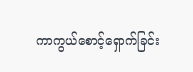ကာကွယ်စောင့်ရှောက်ခြင်း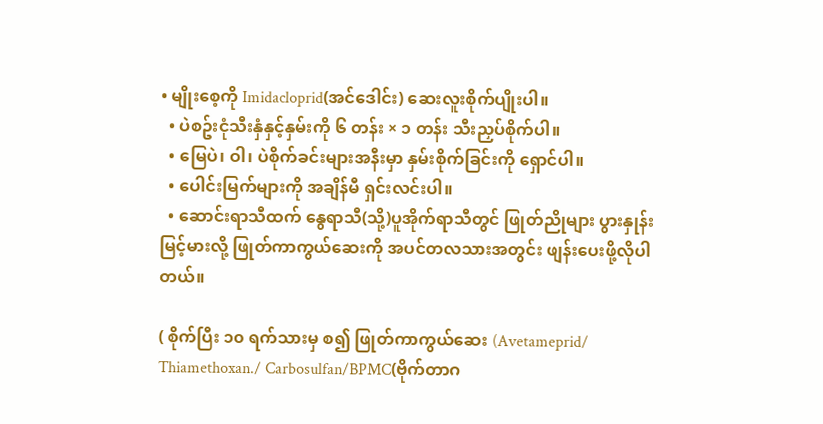• မျိုးစေ့ကို Imidacloprid(အင်ဒေါင်း) ဆေးလူးစိုက်ပျိုးပါ။
  • ပဲစဥ်းငုံသီးနှံနှင့်နှမ်းကို ၆ တန်း × ၁ တန်း သီးညှပ်စိုက်ပါ။
  • မြေပဲ၊ ဝါ၊ ပဲစိုက်ခင်းများအနီးမှာ နှမ်းစိုက်ခြင်းကို ရှောင်ပါ။
  • ပေါင်းမြက်များကို အချိန်မီ ရှင်းလင်းပါ။
  • ဆောင်းရာသီထက် နွေရာသီ(သို့)ပူအိုက်ရာသီတွင် ဖြုတ်ညိုများ ပွားနှုန်းမြင့်မားလို့ ဖြုတ်ကာကွယ်ဆေးကို အပင်တလသားအတွင်း ဖျန်းပေးဖို့လိုပါတယ်။

( စိုက်ပြီး ၁၀ ရက်သားမှ စ၍ ဖြုတ်ကာကွယ်ဆေး (Avetameprid/ Thiamethoxan./ Carbosulfan/BPMC(ဗိုက်တာဂ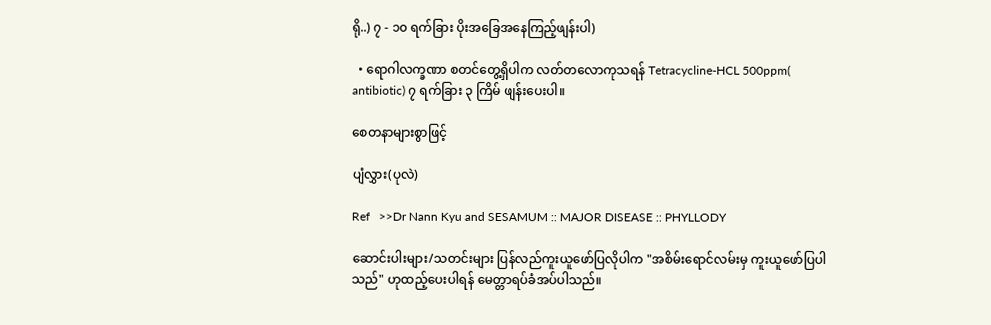ရို..) ၇ - ၁၀ ရက်ခြား ပိုးအခြေအနေကြည့်ဖျန်းပါ)

  • ရောဂါလက္ခဏာ စတင်တွေ့ရှိပါက လတ်တလောကုသရန် Tetracycline-HCL 500ppm( antibiotic) ၇ ရက်ခြား ၃ ကြိမ် ဖျန်းပေးပါ။

စေတနာများစွာဖြင့်

ပျံလွှား(ပုလဲ)

Ref   >>Dr Nann Kyu and SESAMUM :: MAJOR DISEASE :: PHYLLODY

ဆောင်းပါးများ/သတင်းများ ပြန်လည်ကူးယူဖော်ပြလိုပါက "အစိမ်းရောင်လမ်းမှ ကူးယူဖော်ပြပါသည်" ဟုထည့်ပေးပါရန် မေတ္တာရပ်ခံအပ်ပါသည်။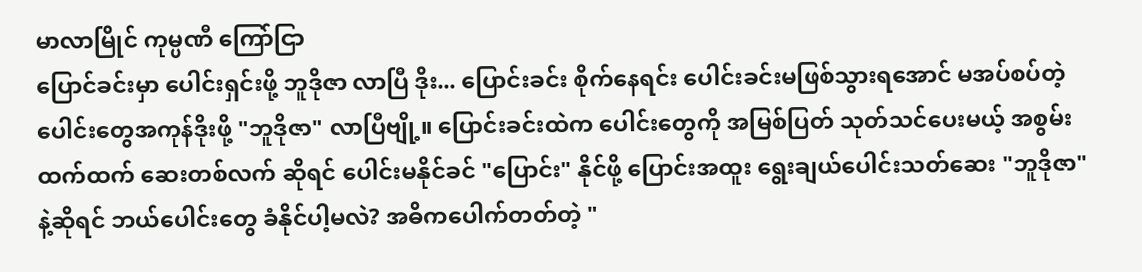မာလာမြိုင် ကုမ္ပဏီ ကြော်ငြာ
ပြောင်ခင်းမှာ ပေါင်းရှင်းဖို့ ဘူဒိုဇာ လာပြီ ဒိုး... ပြောင်းခင်း စိုက်နေရင်း ပေါင်းခင်းမဖြစ်သွားရအောင် မအပ်စပ်တဲ့ ပေါင်းတွေအကုန်ဒိုးဖို့ "ဘူဒိုဇာ" လာပြီဗျို့။ ပြောင်းခင်းထဲက ပေါင်းတွေကို အမြစ်ပြတ် သုတ်သင်ပေးမယ့် အစွမ်းထက်ထက် ဆေးတစ်လက် ဆိုရင် ပေါင်းမနိုင်ခင် "ပြောင်း" နိုင်ဖို့ ပြောင်းအထူး ရွေးချယ်ပေါင်းသတ်ဆေး "ဘူဒိုဇာ" နဲ့ဆိုရင် ဘယ်ပေါင်းတွေ ခံနိုင်ပါ့မလဲ? အဓိကပေါက်တတ်တဲ့ "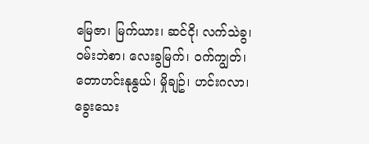မြေဇာ၊ မြက်ယား၊ ဆင်ငို၊ လက်သဲခွ၊ ဝမ်းဘဲစာ၊ လေးခွမြက်၊ ဝက်ကျွတ်၊ တောဟင်းနုနွယ်၊ မှိုချဥ်၊ ဟင်းဂလာ၊ ခွေးသေး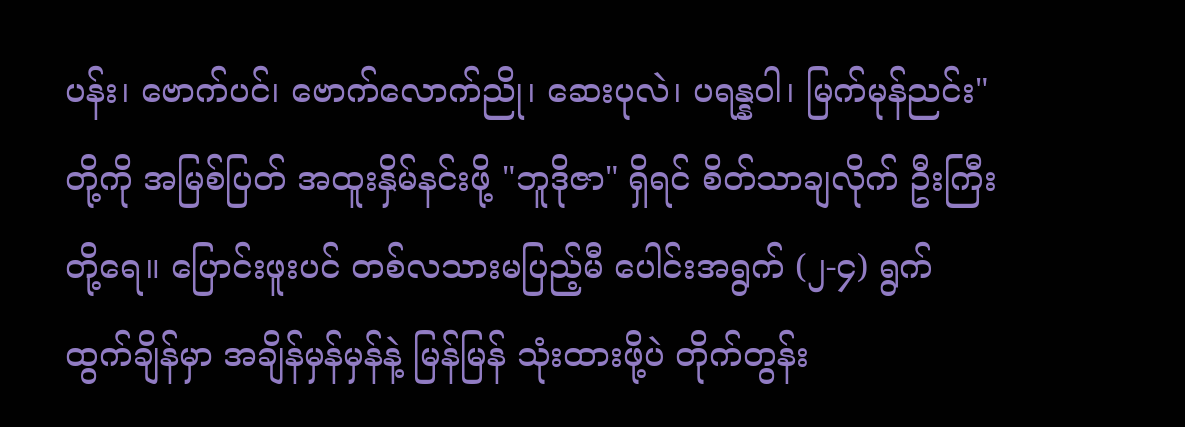ပန်း၊ ဗောက်ပင်၊ ဗောက်လောက်ညို၊ ဆေးပုလဲ၊ ပရန္နဝါ၊ မြက်မုန်ညင်း" တို့ကို အမြစ်ပြတ် အထူးနှိမ်နင်းဖို့ "ဘူဒိုဇာ" ရှိရင် စိတ်သာချလိုက် ဦးကြီးတို့ရေ။ ပြောင်းဖူးပင် တစ်လသားမပြည့်မီ ပေါင်းအရွက် (၂-၄) ရွက် ထွက်ချိန်မှာ အချိန်မှန်မှန်နဲ့ မြန်မြန် သုံးထားဖို့ပဲ တိုက်တွန်း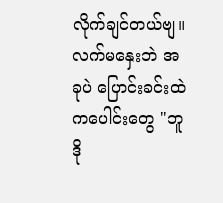လိုက်ချင်တယ်ဗျ။ လက်မနှေးဘဲ အခုပဲ ပြောင်းခင်းထဲကပေါင်းတွေ "ဘူဒို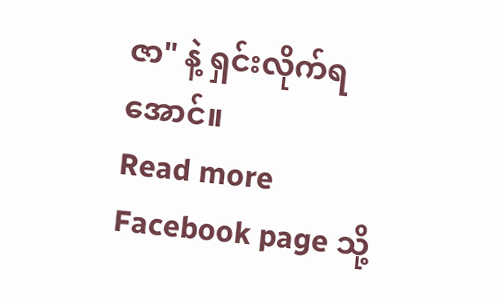ဇာ" နဲ့ ရှင်းလိုက်ရအောင်။
Read more Facebook page သို့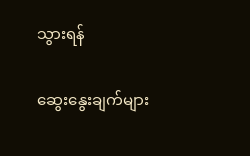သွားရန်

ဆွေးနွေးချက်များ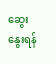ဆွေးနွေးရန်